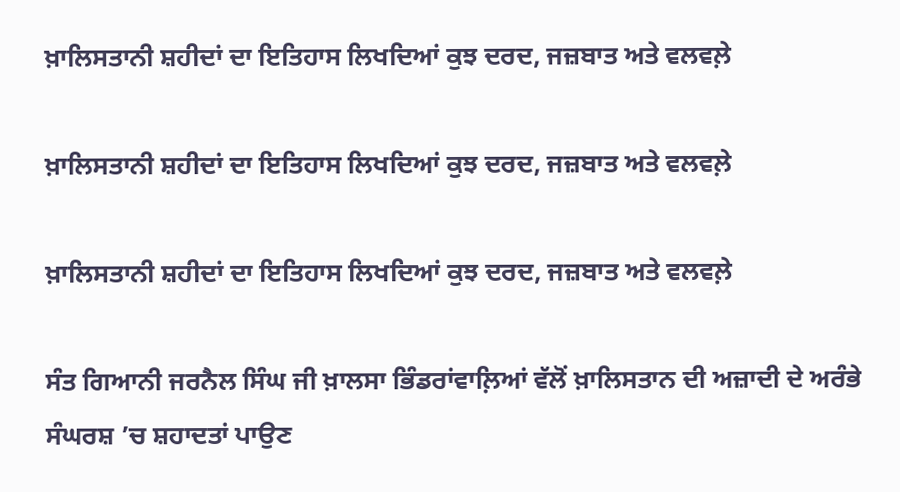ਖ਼ਾਲਿਸਤਾਨੀ ਸ਼ਹੀਦਾਂ ਦਾ ਇਤਿਹਾਸ ਲਿਖਦਿਆਂ ਕੁਝ ਦਰਦ, ਜਜ਼ਬਾਤ ਅਤੇ ਵਲਵਲ਼ੇ

ਖ਼ਾਲਿਸਤਾਨੀ ਸ਼ਹੀਦਾਂ ਦਾ ਇਤਿਹਾਸ ਲਿਖਦਿਆਂ ਕੁਝ ਦਰਦ, ਜਜ਼ਬਾਤ ਅਤੇ ਵਲਵਲ਼ੇ

ਖ਼ਾਲਿਸਤਾਨੀ ਸ਼ਹੀਦਾਂ ਦਾ ਇਤਿਹਾਸ ਲਿਖਦਿਆਂ ਕੁਝ ਦਰਦ, ਜਜ਼ਬਾਤ ਅਤੇ ਵਲਵਲ਼ੇ

ਸੰਤ ਗਿਆਨੀ ਜਰਨੈਲ ਸਿੰਘ ਜੀ ਖ਼ਾਲਸਾ ਭਿੰਡਰਾਂਵਾਲ਼ਿਆਂ ਵੱਲੋਂ ਖ਼ਾਲਿਸਤਾਨ ਦੀ ਅਜ਼ਾਦੀ ਦੇ ਅਰੰਭੇ ਸੰਘਰਸ਼ ’ਚ ਸ਼ਹਾਦਤਾਂ ਪਾਉਣ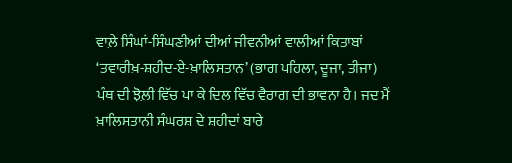ਵਾਲ਼ੇ ਸਿੰਘਾਂ-ਸਿੰਘਣੀਆਂ ਦੀਆਂ ਜੀਵਨੀਆਂ ਵਾਲੀਆਂ ਕਿਤਾਬਾਂ ‘ਤਵਾਰੀਖ਼-ਸ਼ਹੀਦ-ਏ-ਖ਼ਾਲਿਸਤਾਨ’ (ਭਾਗ ਪਹਿਲਾ, ਦੂਜਾ, ਤੀਜਾ) ਪੰਥ ਦੀ ਝੋਲ਼ੀ ਵਿੱਚ ਪਾ ਕੇ ਦਿਲ ਵਿੱਚ ਵੈਰਾਗ ਦੀ ਭਾਵਨਾ ਹੈ। ਜਦ ਮੈਂ ਖ਼ਾਲਿਸਤਾਨੀ ਸੰਘਰਸ਼ ਦੇ ਸ਼ਹੀਦਾਂ ਬਾਰੇ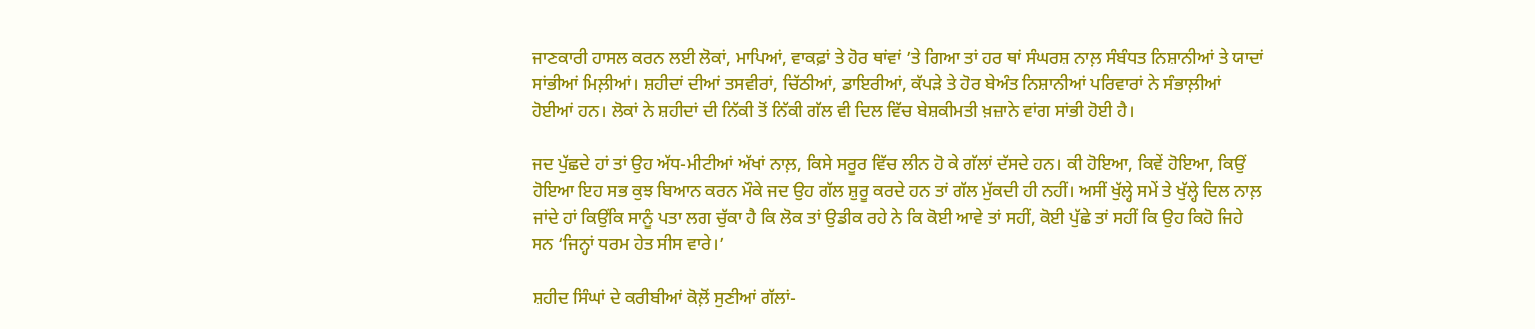ਜਾਣਕਾਰੀ ਹਾਸਲ ਕਰਨ ਲਈ ਲੋਕਾਂ, ਮਾਪਿਆਂ, ਵਾਕਫ਼ਾਂ ਤੇ ਹੋਰ ਥਾਂਵਾਂ ’ਤੇ ਗਿਆ ਤਾਂ ਹਰ ਥਾਂ ਸੰਘਰਸ਼ ਨਾਲ਼ ਸੰਬੰਧਤ ਨਿਸ਼ਾਨੀਆਂ ਤੇ ਯਾਦਾਂ ਸਾਂਭੀਆਂ ਮਿਲ਼ੀਆਂ। ਸ਼ਹੀਦਾਂ ਦੀਆਂ ਤਸਵੀਰਾਂ, ਚਿੱਠੀਆਂ, ਡਾਇਰੀਆਂ, ਕੱਪੜੇ ਤੇ ਹੋਰ ਬੇਅੰਤ ਨਿਸ਼ਾਨੀਆਂ ਪਰਿਵਾਰਾਂ ਨੇ ਸੰਭਾਲ਼ੀਆਂ ਹੋਈਆਂ ਹਨ। ਲੋਕਾਂ ਨੇ ਸ਼ਹੀਦਾਂ ਦੀ ਨਿੱਕੀ ਤੋਂ ਨਿੱਕੀ ਗੱਲ ਵੀ ਦਿਲ ਵਿੱਚ ਬੇਸ਼ਕੀਮਤੀ ਖ਼ਜ਼ਾਨੇ ਵਾਂਗ ਸਾਂਭੀ ਹੋਈ ਹੈ।

ਜਦ ਪੁੱਛਦੇ ਹਾਂ ਤਾਂ ਉਹ ਅੱਧ-ਮੀਟੀਆਂ ਅੱਖਾਂ ਨਾਲ਼, ਕਿਸੇ ਸਰੂਰ ਵਿੱਚ ਲੀਨ ਹੋ ਕੇ ਗੱਲਾਂ ਦੱਸਦੇ ਹਨ। ਕੀ ਹੋਇਆ, ਕਿਵੇਂ ਹੋਇਆ, ਕਿਉਂ ਹੋਇਆ ਇਹ ਸਭ ਕੁਝ ਬਿਆਨ ਕਰਨ ਮੌਕੇ ਜਦ ਉਹ ਗੱਲ ਸ਼ੁਰੂ ਕਰਦੇ ਹਨ ਤਾਂ ਗੱਲ ਮੁੱਕਦੀ ਹੀ ਨਹੀਂ। ਅਸੀਂ ਖੁੱਲ੍ਹੇ ਸਮੇਂ ਤੇ ਖੁੱਲ੍ਹੇ ਦਿਲ ਨਾਲ਼ ਜਾਂਦੇ ਹਾਂ ਕਿਉਂਕਿ ਸਾਨੂੰ ਪਤਾ ਲਗ ਚੁੱਕਾ ਹੈ ਕਿ ਲੋਕ ਤਾਂ ਉਡੀਕ ਰਹੇ ਨੇ ਕਿ ਕੋਈ ਆਵੇ ਤਾਂ ਸਹੀਂ, ਕੋਈ ਪੁੱਛੇ ਤਾਂ ਸਹੀਂ ਕਿ ਉਹ ਕਿਹੋ ਜਿਹੇ ਸਨ ‘ਜਿਨ੍ਹਾਂ ਧਰਮ ਹੇਤ ਸੀਸ ਵਾਰੇ।’

ਸ਼ਹੀਦ ਸਿੰਘਾਂ ਦੇ ਕਰੀਬੀਆਂ ਕੋਲ਼ੋਂ ਸੁਣੀਆਂ ਗੱਲਾਂ-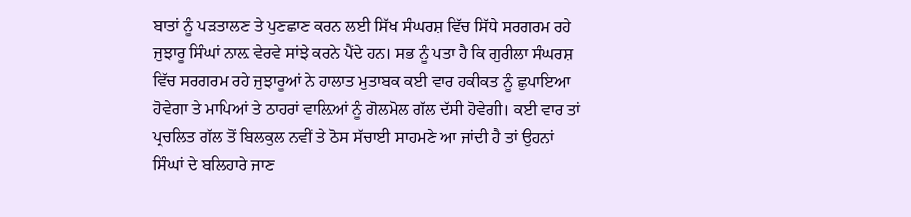ਬਾਤਾਂ ਨੂੰ ਪੜਤਾਲਣ ਤੇ ਪੁਣਛਾਣ ਕਰਨ ਲਈ ਸਿੱਖ ਸੰਘਰਸ਼ ਵਿੱਚ ਸਿੱਧੇ ਸਰਗਰਮ ਰਹੇ ਜੁਝਾਰੂ ਸਿੰਘਾਂ ਨਾਲ਼ ਵੇਰਵੇ ਸਾਂਝੇ ਕਰਨੇ ਪੈਂਦੇ ਹਨ। ਸਭ ਨੂੰ ਪਤਾ ਹੈ ਕਿ ਗੁਰੀਲਾ ਸੰਘਰਸ਼ ਵਿੱਚ ਸਰਗਰਮ ਰਹੇ ਜੁਝਾਰੂਆਂ ਨੇ ਹਾਲਾਤ ਮੁਤਾਬਕ ਕਈ ਵਾਰ ਹਕੀਕਤ ਨੂੰ ਛੁਪਾਇਆ ਹੋਵੇਗਾ ਤੇ ਮਾਪਿਆਂ ਤੇ ਠਾਹਰਾਂ ਵਾਲ਼ਿਆਂ ਨੂੰ ਗੋਲਮੋਲ ਗੱਲ ਦੱਸੀ ਹੋਵੇਗੀ। ਕਈ ਵਾਰ ਤਾਂ ਪ੍ਰਚਲਿਤ ਗੱਲ ਤੋਂ ਬਿਲਕੁਲ ਨਵੀਂ ਤੇ ਠੋਸ ਸੱਚਾਈ ਸਾਹਮਣੇ ਆ ਜਾਂਦੀ ਹੈ ਤਾਂ ਉਹਨਾਂ ਸਿੰਘਾਂ ਦੇ ਬਲਿਹਾਰੇ ਜਾਣ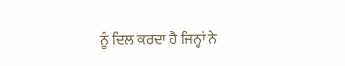ਨੂੰ ਦਿਲ ਕਰਦਾ ਹੈ ਜਿਨ੍ਹਾਂ ਨੇ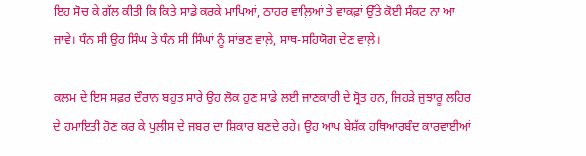ਇਹ ਸੋਚ ਕੇ ਗੱਲ ਕੀਤੀ ਕਿ ਕਿਤੇ ਸਾਡੇ ਕਰਕੇ ਮਾਪਿਆਂ, ਠਾਹਰ ਵਾਲ਼ਿਆਂ ਤੇ ਵਾਕਫ਼ਾਂ ਉੱਤੇ ਕੋਈ ਸੰਕਟ ਨਾ ਆ ਜਾਵੇ। ਧੰਨ ਸੀ ਉਹ ਸਿੰਘ ਤੇ ਧੰਨ ਸੀ ਸਿੰਘਾਂ ਨੂੰ ਸਾਂਭਣ ਵਾਲ਼ੇ, ਸਾਥ-ਸਹਿਯੋਗ ਦੇਣ ਵਾਲ਼ੇ।

ਕਲਮ ਦੇ ਇਸ ਸਫ਼ਰ ਦੌਰਾਨ ਬਹੁਤ ਸਾਰੇ ਉਹ ਲੋਕ ਹੁਣ ਸਾਡੇ ਲਈ ਜਾਣਕਾਰੀ ਦੇ ਸ੍ਰੋਤ ਹਨ, ਜਿਹੜੇ ਜੁਝਾਰੂ ਲਹਿਰ ਦੇ ਹਮਾਇਤੀ ਹੋਣ ਕਰ ਕੇ ਪੁਲੀਸ ਦੇ ਜਬਰ ਦਾ ਸ਼ਿਕਾਰ ਬਣਦੇ ਰਹੇ। ਉਹ ਆਪ ਬੇਸ਼ੱਕ ਹਥਿਆਰਬੰਦ ਕਾਰਵਾਈਆਂ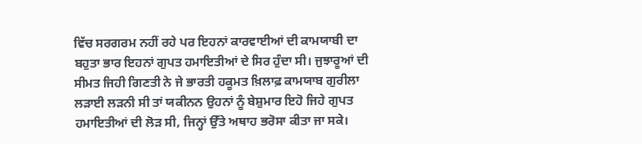ਵਿੱਚ ਸਰਗਰਮ ਨਹੀਂ ਰਹੇ ਪਰ ਇਹਨਾਂ ਕਾਰਵਾਈਆਂ ਦੀ ਕਾਮਯਾਬੀ ਦਾ ਬਹੁਤਾ ਭਾਰ ਇਹਨਾਂ ਗੁਪਤ ਹਮਾਇਤੀਆਂ ਦੇ ਸਿਰ ਹੁੰਦਾ ਸੀ। ਜੁਝਾਰੂਆਂ ਦੀ ਸੀਮਤ ਜਿਹੀ ਗਿਣਤੀ ਨੇ ਜੇ ਭਾਰਤੀ ਹਕੂਮਤ ਖ਼ਿਲਾਫ਼ ਕਾਮਯਾਬ ਗੁਰੀਲਾ ਲੜਾਈ ਲੜਨੀ ਸੀ ਤਾਂ ਯਕੀਨਨ ਉਹਨਾਂ ਨੂੰ ਬੇਸ਼ੁਮਾਰ ਇਹੋ ਜਿਹੇ ਗੁਪਤ ਹਮਾਇਤੀਆਂ ਦੀ ਲੋੜ ਸੀ, ਜਿਨ੍ਹਾਂ ਉੱਤੇ ਅਥਾਹ ਭਰੋਸਾ ਕੀਤਾ ਜਾ ਸਕੇ।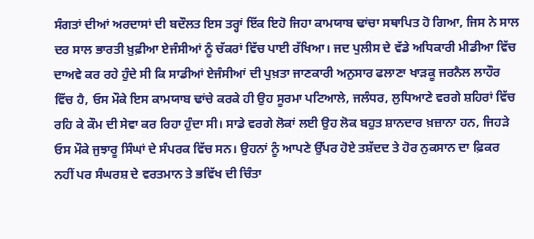ਸੰਗਤਾਂ ਦੀਆਂ ਅਰਦਾਸਾਂ ਦੀ ਬਦੌਲਤ ਇਸ ਤਰ੍ਹਾਂ ਇੱਕ ਇਹੋ ਜਿਹਾ ਕਾਮਯਾਬ ਢਾਂਚਾ ਸਥਾਪਿਤ ਹੋ ਗਿਆ, ਜਿਸ ਨੇ ਸਾਲ ਦਰ ਸਾਲ ਭਾਰਤੀ ਖ਼ੁਫ਼ੀਆ ਏਜੰਸੀਆਂ ਨੂੰ ਚੱਕਰਾਂ ਵਿੱਚ ਪਾਈ ਰੱਖਿਆ। ਜਦ ਪੁਲੀਸ ਦੇ ਵੱਡੇ ਅਧਿਕਾਰੀ ਮੀਡੀਆ ਵਿੱਚ ਦਾਅਵੇ ਕਰ ਰਹੇ ਹੁੰਦੇ ਸੀ ਕਿ ਸਾਡੀਆਂ ਏਜੰਸੀਆਂ ਦੀ ਪੁਖ਼ਤਾ ਜਾਣਕਾਰੀ ਅਨੁਸਾਰ ਫਲਾਣਾ ਖਾੜਕੂ ਜਰਨੈਲ ਲਾਹੌਰ ਵਿੱਚ ਹੈ, ਓਸ ਮੌਕੇ ਇਸ ਕਾਮਯਾਬ ਢਾਂਚੇ ਕਰਕੇ ਹੀ ਉਹ ਸੂਰਮਾ ਪਟਿਆਲੇ, ਜਲੰਧਰ, ਲੁਧਿਆਣੇ ਵਰਗੇ ਸ਼ਹਿਰਾਂ ਵਿੱਚ ਰਹਿ ਕੇ ਕੌਮ ਦੀ ਸੇਵਾ ਕਰ ਰਿਹਾ ਹੁੰਦਾ ਸੀ। ਸਾਡੇ ਵਰਗੇ ਲੋਕਾਂ ਲਈ ਉਹ ਲੋਕ ਬਹੁਤ ਸ਼ਾਨਦਾਰ ਖ਼ਜ਼ਾਨਾ ਹਨ, ਜਿਹੜੇ ਓਸ ਮੌਕੇ ਜੁਝਾਰੂ ਸਿੰਘਾਂ ਦੇ ਸੰਪਰਕ ਵਿੱਚ ਸਨ। ਉਹਨਾਂ ਨੂੰ ਆਪਣੇ ਉੱਪਰ ਹੋਏ ਤਸ਼ੱਦਦ ਤੇ ਹੋਰ ਨੁਕਸਾਨ ਦਾ ਫ਼ਿਕਰ ਨਹੀਂ ਪਰ ਸੰਘਰਸ਼ ਦੇ ਵਰਤਮਾਨ ਤੇ ਭਵਿੱਖ ਦੀ ਚਿੰਤਾ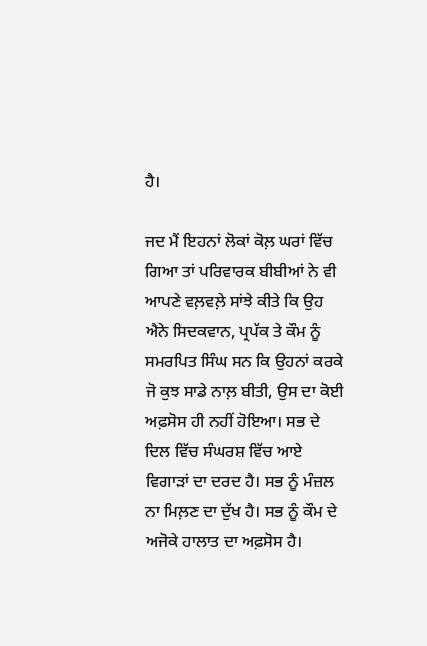ਹੈ।

ਜਦ ਮੈਂ ਇਹਨਾਂ ਲੋਕਾਂ ਕੋਲ਼ ਘਰਾਂ ਵਿੱਚ ਗਿਆ ਤਾਂ ਪਰਿਵਾਰਕ ਬੀਬੀਆਂ ਨੇ ਵੀ ਆਪਣੇ ਵਲ਼ਵਲ਼ੇ ਸਾਂਝੇ ਕੀਤੇ ਕਿ ਉਹ ਐਨੇ ਸਿਦਕਵਾਨ, ਪ੍ਰਪੱਕ ਤੇ ਕੌਮ ਨੂੰ ਸਮਰਪਿਤ ਸਿੰਘ ਸਨ ਕਿ ਉਹਨਾਂ ਕਰਕੇ ਜੋ ਕੁਝ ਸਾਡੇ ਨਾਲ਼ ਬੀਤੀ, ਉਸ ਦਾ ਕੋਈ ਅਫ਼ਸੋਸ ਹੀ ਨਹੀਂ ਹੋਇਆ। ਸਭ ਦੇ ਦਿਲ ਵਿੱਚ ਸੰਘਰਸ਼ ਵਿੱਚ ਆਏ ਵਿਗਾੜਾਂ ਦਾ ਦਰਦ ਹੈ। ਸਭ ਨੂੰ ਮੰਜ਼ਲ ਨਾ ਮਿਲ਼ਣ ਦਾ ਦੁੱਖ ਹੈ। ਸਭ ਨੂੰ ਕੌਮ ਦੇ ਅਜੋਕੇ ਹਾਲਾਤ ਦਾ ਅਫ਼ਸੋਸ ਹੈ।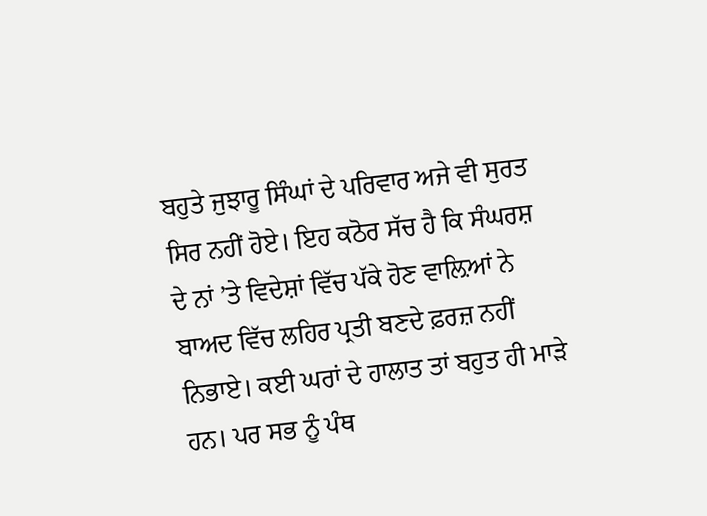ਬਹੁਤੇ ਜੁਝਾਰੂ ਸਿੰਘਾਂ ਦੇ ਪਰਿਵਾਰ ਅਜੇ ਵੀ ਸੁਰਤ ਸਿਰ ਨਹੀਂ ਹੋਏ। ਇਹ ਕਠੋਰ ਸੱਚ ਹੈ ਕਿ ਸੰਘਰਸ਼ ਦੇ ਨਾਂ ’ਤੇ ਵਿਦੇਸ਼ਾਂ ਵਿੱਚ ਪੱਕੇ ਹੋਣ ਵਾਲ਼ਿਆਂ ਨੇ ਬਾਅਦ ਵਿੱਚ ਲਹਿਰ ਪ੍ਰਤੀ ਬਣਦੇ ਫ਼ਰਜ਼ ਨਹੀਂ ਨਿਭਾਏ। ਕਈ ਘਰਾਂ ਦੇ ਹਾਲਾਤ ਤਾਂ ਬਹੁਤ ਹੀ ਮਾੜੇ ਹਨ। ਪਰ ਸਭ ਨੂੰ ਪੰਥ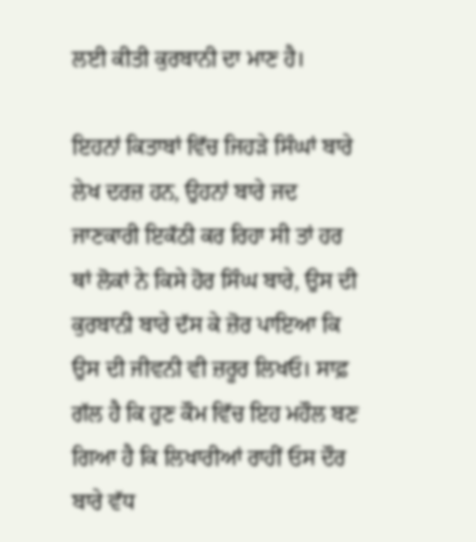ਲਈ ਕੀਤੀ ਕੁਰਬਾਨੀ ਦਾ ਮਾਣ ਹੈ।

ਇਹਨਾਂ ਕਿਤਾਬਾਂ ਵਿੱਚ ਜਿਹੜੇ ਸਿੰਘਾਂ ਬਾਰੇ ਲੇਖ ਦਰਜ਼ ਹਨ, ਉਹਨਾਂ ਬਾਰੇ ਜਦ ਜਾਣਕਾਰੀ ਇਕੱਠੀ ਕਰ ਰਿਹਾ ਸੀ ਤਾਂ ਹਰ ਥਾਂ ਲੋਕਾਂ ਨੇ ਕਿਸੇ ਹੋਰ ਸਿੰਘ ਬਾਰੇ, ਉਸ ਦੀ ਕੁਰਬਾਨੀ ਬਾਰੇ ਦੱਸ ਕੇ ਜ਼ੋਰ ਪਾਇਆ ਕਿ ਉਸ ਦੀ ਜੀਵਨੀ ਵੀ ਜ਼ਰੂਰ ਲਿਖਓ। ਸਾਫ਼ ਗੱਲ ਹੈ ਕਿ ਹੁਣ ਕੌਮ ਵਿੱਚ ਇਹ ਮਹੌਲ ਬਣ ਗਿਆ ਹੈ ਕਿ ਲਿਖਾਰੀਆਂ ਰਾਹੀਂ ਓਸ ਦੌਰ ਬਾਰੇ ਵੱਧ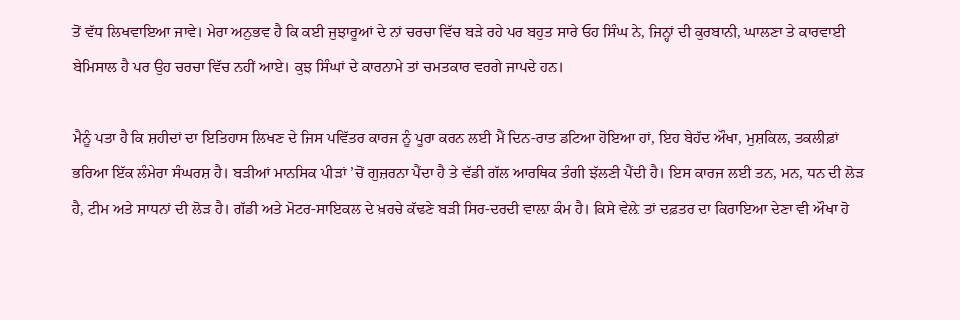ਤੋਂ ਵੱਧ ਲਿਖਵਾਇਆ ਜਾਵੇ। ਮੇਰਾ ਅਨੁਭਵ ਹੈ ਕਿ ਕਈ ਜੁਝਾਰੂਆਂ ਦੇ ਨਾਂ ਚਰਚਾ ਵਿੱਚ ਬੜੇ ਰਹੇ ਪਰ ਬਹੁਤ ਸਾਰੇ ਓਹ ਸਿੰਘ ਨੇ, ਜਿਨ੍ਹਾਂ ਦੀ ਕੁਰਬਾਨੀ, ਘਾਲਣਾ ਤੇ ਕਾਰਵਾਈ ਬੇਮਿਸਾਲ ਹੈ ਪਰ ਉਹ ਚਰਚਾ ਵਿੱਚ ਨਹੀਂ ਆਏ। ਕੁਝ ਸਿੰਘਾਂ ਦੇ ਕਾਰਨਾਮੇ ਤਾਂ ਚਮਤਕਾਰ ਵਰਗੇ ਜਾਪਦੇ ਹਨ।

ਮੈਨੂੰ ਪਤਾ ਹੈ ਕਿ ਸ਼ਹੀਦਾਂ ਦਾ ਇਤਿਹਾਸ ਲਿਖਣ ਦੇ ਜਿਸ ਪਵਿੱਤਰ ਕਾਰਜ ਨੂੰ ਪੂਰਾ ਕਰਨ ਲਈ ਮੈਂ ਦਿਨ-ਰਾਤ ਡਟਿਆ ਹੋਇਆ ਹਾਂ, ਇਹ ਬੇਹੱਦ ਔਖਾ, ਮੁਸ਼ਕਿਲ, ਤਕਲੀਫ਼ਾਂ ਭਰਿਆ ਇੱਕ ਲੰਮੇਰਾ ਸੰਘਰਸ਼ ਹੈ। ਬੜੀਆਂ ਮਾਨਸਿਕ ਪੀੜਾਂ ’ਚੋਂ ਗੁਜ਼ਰਨਾ ਪੈਂਦਾ ਹੈ ਤੇ ਵੱਡੀ ਗੱਲ ਆਰਥਿਕ ਤੰਗੀ ਝੱਲਣੀ ਪੈਂਦੀ ਹੈ। ਇਸ ਕਾਰਜ ਲਈ ਤਨ, ਮਨ, ਧਨ ਦੀ ਲੋੜ ਹੈ, ਟੀਮ ਅਤੇ ਸਾਧਨਾਂ ਦੀ ਲੋੜ ਹੈ। ਗੱਡੀ ਅਤੇ ਮੋਟਰ-ਸਾਇਕਲ ਦੇ ਖ਼ਰਚੇ ਕੱਢਣੇ ਬੜੀ ਸਿਰ-ਦਰਦੀ ਵਾਲ਼ਾ ਕੰਮ ਹੈ। ਕਿਸੇ ਵੇਲ਼ੇ ਤਾਂ ਦਫ਼ਤਰ ਦਾ ਕਿਰਾਇਆ ਦੇਣਾ ਵੀ ਔਖਾ ਹੋ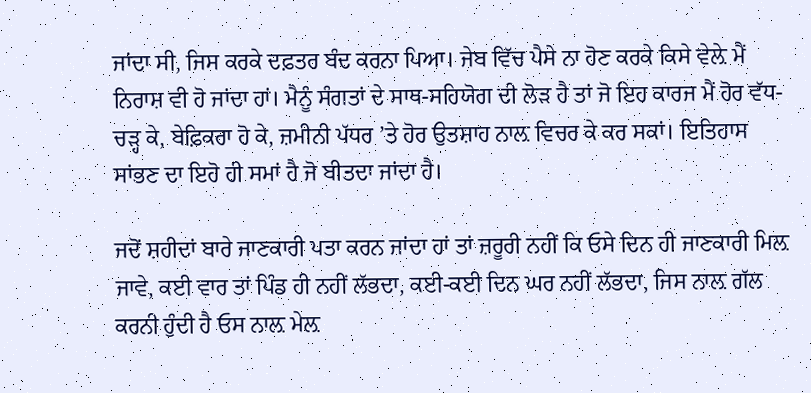ਜਾਂਦਾ ਸੀ, ਜਿਸ ਕਰਕੇ ਦਫ਼ਤਰ ਬੰਦ ਕਰਨਾ ਪਿਆ। ਜੇਬ ਵਿੱਚ ਪੈਸੇ ਨਾ ਹੋਣ ਕਰਕੇ ਕਿਸੇ ਵੇਲ਼ੇ ਮੈਂ ਨਿਰਾਸ਼ ਵੀ ਹੋ ਜਾਂਦਾ ਹਾਂ। ਮੈਨੂੰ ਸੰਗਤਾਂ ਦੇ ਸਾਥ-ਸਹਿਯੋਗ ਦੀ ਲੋੜ ਹੈ ਤਾਂ ਜੋ ਇਹ ਕਾਰਜ ਮੈਂ ਹੋਰ ਵੱਧ-ਚੜ੍ਹ ਕੇ, ਬੇਫ਼ਿਕਰਾ ਹੋ ਕੇ, ਜ਼ਮੀਨੀ ਪੱਧਰ ’ਤੇ ਹੋਰ ਉਤਸ਼ਾਹ ਨਾਲ਼ ਵਿਚਰ ਕੇ ਕਰ ਸਕਾਂ। ਇਤਿਹਾਸ ਸਾਂਭਣ ਦਾ ਇਹੋ ਹੀ ਸਮਾਂ ਹੈ ਜੋ ਬੀਤਦਾ ਜਾਂਦਾ ਹੈ।

ਜਦੋਂ ਸ਼ਹੀਦਾਂ ਬਾਰੇ ਜਾਣਕਾਰੀ ਪਤਾ ਕਰਨ ਜਾਂਦਾ ਹਾਂ ਤਾਂ ਜ਼ਰੂਰੀ ਨਹੀਂ ਕਿ ਓਸੇ ਦਿਨ ਹੀ ਜਾਣਕਾਰੀ ਮਿਲ਼ ਜਾਵੇ, ਕਈ ਵਾਰ ਤਾਂ ਪਿੰਡ ਹੀ ਨਹੀਂ ਲੱਭਦਾ, ਕਈ-ਕਈ ਦਿਨ ਘਰ ਨਹੀਂ ਲੱਭਦਾ, ਜਿਸ ਨਾਲ਼ ਗੱਲ ਕਰਨੀ ਹੁੰਦੀ ਹੈ ਓਸ ਨਾਲ਼ ਮੇਲ਼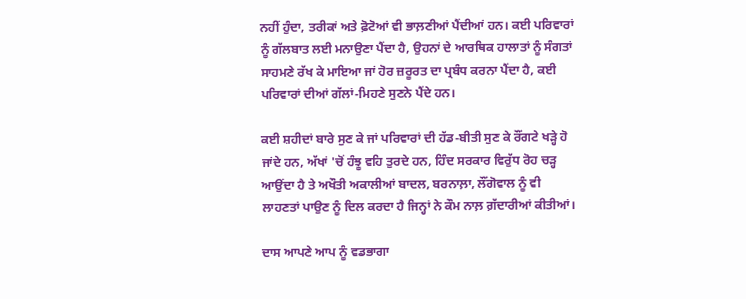ਨਹੀਂ ਹੁੰਦਾ, ਤਰੀਕਾਂ ਅਤੇ ਫ਼ੋਟੋਆਂ ਵੀ ਭਾਲ਼ਣੀਆਂ ਪੈਂਦੀਆਂ ਹਨ। ਕਈ ਪਰਿਵਾਰਾਂ ਨੂੰ ਗੱਲਬਾਤ ਲਈ ਮਨਾਉਣਾ ਪੈਂਦਾ ਹੈ, ਉਹਨਾਂ ਦੇ ਆਰਥਿਕ ਹਾਲਾਤਾਂ ਨੂੰ ਸੰਗਤਾਂ ਸਾਹਮਣੇ ਰੱਖ ਕੇ ਮਾਇਆ ਜਾਂ ਹੋਰ ਜ਼ਰੂਰਤ ਦਾ ਪ੍ਰਬੰਧ ਕਰਨਾ ਪੈਂਦਾ ਹੈ, ਕਈ ਪਰਿਵਾਰਾਂ ਦੀਆਂ ਗੱਲਾਂ-ਮਿਹਣੇ ਸੁਣਨੇ ਪੈਂਦੇ ਹਨ।

ਕਈ ਸ਼ਹੀਦਾਂ ਬਾਰੇ ਸੁਣ ਕੇ ਜਾਂ ਪਰਿਵਾਰਾਂ ਦੀ ਹੱਡ-ਬੀਤੀ ਸੁਣ ਕੇ ਰੌਂਗਟੇ ਖੜ੍ਹੇ ਹੋ ਜਾਂਦੇ ਹਨ, ਅੱਖਾਂ 'ਚੋਂ ਹੰਝੂ ਵਹਿ ਤੁਰਦੇ ਹਨ, ਹਿੰਦ ਸਰਕਾਰ ਵਿਰੁੱਧ ਰੋਹ ਚੜ੍ਹ ਆਉਂਦਾ ਹੈ ਤੇ ਅਖੌਤੀ ਅਕਾਲੀਆਂ ਬਾਦਲ, ਬਰਨਾਲ਼ਾ, ਲੌਂਗੋਵਾਲ ਨੂੰ ਵੀ ਲਾਹਣਤਾਂ ਪਾਉਣ ਨੂੰ ਦਿਲ ਕਰਦਾ ਹੈ ਜਿਨ੍ਹਾਂ ਨੇ ਕੌਮ ਨਾਲ਼ ਗ਼ੱਦਾਰੀਆਂ ਕੀਤੀਆਂ।

ਦਾਸ ਆਪਣੇ ਆਪ ਨੂੰ ਵਡਭਾਗਾ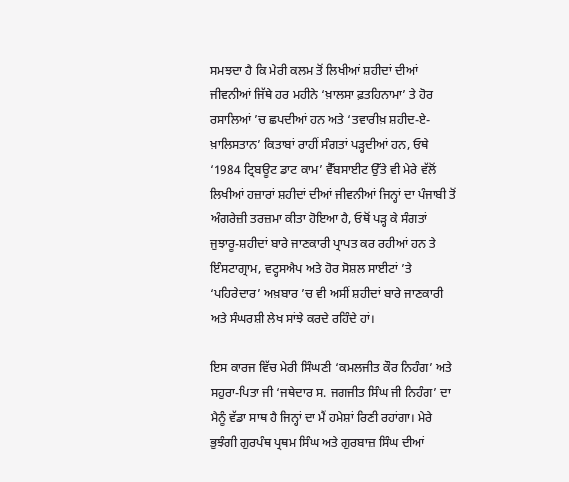ਸਮਝਦਾ ਹੈ ਕਿ ਮੇਰੀ ਕਲਮ ਤੋਂ ਲਿਖੀਆਂ ਸ਼ਹੀਦਾਂ ਦੀਆਂ ਜੀਵਨੀਆਂ ਜਿੱਥੇ ਹਰ ਮਹੀਨੇ ‘ਖ਼ਾਲਸਾ ਫ਼ਤਹਿਨਾਮਾ’ ਤੇ ਹੋਰ ਰਸਾਲਿਆਂ ’ਚ ਛਪਦੀਆਂ ਹਨ ਅਤੇ ‘ਤਵਾਰੀਖ਼ ਸ਼ਹੀਦ-ਏ-ਖ਼ਾਲਿਸਤਾਨ’ ਕਿਤਾਬਾਂ ਰਾਹੀਂ ਸੰਗਤਾਂ ਪੜ੍ਹਦੀਆਂ ਹਨ, ਓਥੇ ‘1984 ਟ੍ਰਿਬਊਟ ਡਾਟ ਕਾਮ’ ਵੈੱਬਸਾਈਟ ਉੱਤੇ ਵੀ ਮੇਰੇ ਵੱਲੋਂ ਲਿਖੀਆਂ ਹਜ਼ਾਰਾਂ ਸ਼ਹੀਦਾਂ ਦੀਆਂ ਜੀਵਨੀਆਂ ਜਿਨ੍ਹਾਂ ਦਾ ਪੰਜਾਬੀ ਤੋਂ ਅੰਗਰੇਜ਼ੀ ਤਰਜ਼ਮਾ ਕੀਤਾ ਹੋਇਆ ਹੈ, ਓਥੋਂ ਪੜ੍ਹ ਕੇ ਸੰਗਤਾਂ ਜੁਝਾਰੂ-ਸ਼ਹੀਦਾਂ ਬਾਰੇ ਜਾਣਕਾਰੀ ਪ੍ਰਾਪਤ ਕਰ ਰਹੀਆਂ ਹਨ ਤੇ ਇੰਸਟਾਗ੍ਰਾਮ, ਵਟ੍ਹਸਐਪ ਅਤੇ ਹੋਰ ਸੋਸ਼ਲ ਸਾਈਟਾਂ ’ਤੇ ‘ਪਹਿਰੇਦਾਰ’ ਅਖ਼ਬਾਰ ’ਚ ਵੀ ਅਸੀਂ ਸ਼ਹੀਦਾਂ ਬਾਰੇ ਜਾਣਕਾਰੀ ਅਤੇ ਸੰਘਰਸ਼ੀ ਲੇਖ ਸਾਂਝੇ ਕਰਦੇ ਰਹਿੰਦੇ ਹਾਂ।

ਇਸ ਕਾਰਜ ਵਿੱਚ ਮੇਰੀ ਸਿੰਘਣੀ ‘ਕਮਲਜੀਤ ਕੌਰ ਨਿਹੰਗ’ ਅਤੇ ਸਹੁਰਾ-ਪਿਤਾ ਜੀ ‘ਜਥੇਦਾਰ ਸ. ਜਗਜੀਤ ਸਿੰਘ ਜੀ ਨਿਹੰਗ’ ਦਾ ਮੈਨੂੰ ਵੱਡਾ ਸਾਥ ਹੈ ਜਿਨ੍ਹਾਂ ਦਾ ਮੈਂ ਹਮੇਸ਼ਾਂ ਰਿਣੀ ਰਹਾਂਗਾ। ਮੇਰੇ ਭੁਝੰਗੀ ਗੁਰਪੰਥ ਪ੍ਰਥਮ ਸਿੰਘ ਅਤੇ ਗੁਰਬਾਜ਼ ਸਿੰਘ ਦੀਆਂ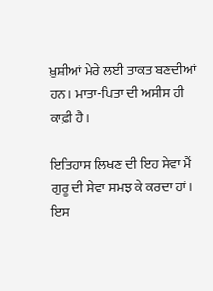ਖ਼ੁਸ਼ੀਆਂ ਮੇਰੇ ਲਈ ਤਾਕਤ ਬਣਦੀਆਂ ਹਨ। ਮਾਤਾ-ਪਿਤਾ ਦੀ ਅਸੀਸ ਹੀ ਕਾਫ਼ੀ ਹੈ।

ਇਤਿਹਾਸ ਲਿਖਣ ਦੀ ਇਹ ਸੇਵਾ ਮੈਂ ਗੁਰੂ ਦੀ ਸੇਵਾ ਸਮਝ ਕੇ ਕਰਦਾ ਹਾਂ। ਇਸ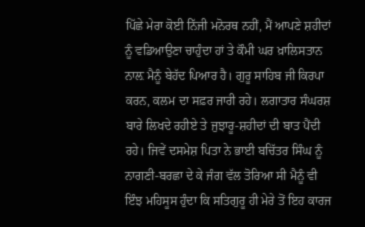ਪਿੱਛੇ ਮੇਰਾ ਕੋਈ ਨਿੱਜੀ ਮਨੋਰਥ ਨਹੀਂ, ਮੈਂ ਆਪਣੇ ਸ਼ਹੀਦਾਂ ਨੂੰ ਵਡਿਆਉਣਾ ਚਾਹੁੰਦਾ ਹਾਂ ਤੇ ਕੌਮੀ ਘਰ ਖ਼ਾਲਿਸਤਾਨ ਨਾਲ਼ ਮੈਨੂੰ ਬੇਹੱਦ ਪਿਆਰ ਹੈ। ਗੁਰੂ ਸਾਹਿਬ ਜੀ ਕਿਰਪਾ ਕਰਨ, ਕਲਮ ਦਾ ਸਫ਼ਰ ਜਾਰੀ ਰਹੇ। ਲਗਾਤਾਰ ਸੰਘਰਸ਼ ਬਾਰੇ ਲਿਖਦੇ ਰਹੀਏ ਤੇ ਜੁਝਾਰੂ-ਸ਼ਹੀਦਾਂ ਦੀ ਬਾਤ ਪੈਂਦੀ ਰਹੇ। ਜਿਵੇਂ ਦਸਮੇਸ਼ ਪਿਤਾ ਨੇ ਭਾਈ ਬਚਿੱਤਰ ਸਿੰਘ ਨੂੰ ਨਾਗਣੀ-ਬਰਛਾ ਦੇ ਕੇ ਜੰਗ ਵੱਲ ਤੋਰਿਆ ਸੀ ਮੈਨੂੰ ਵੀ ਇੰਝ ਮਹਿਸੂਸ ਹੁੰਦਾ ਕਿ ਸਤਿਗੁਰੂ ਹੀ ਮੇਰੇ ਤੋਂ ਇਹ ਕਾਰਜ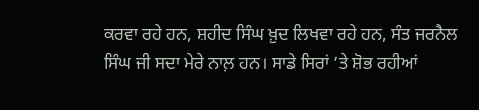ਕਰਵਾ ਰਹੇ ਹਨ, ਸ਼ਹੀਦ ਸਿੰਘ ਖ਼ੁਦ ਲਿਖਵਾ ਰਹੇ ਹਨ, ਸੰਤ ਜਰਨੈਲ ਸਿੰਘ ਜੀ ਸਦਾ ਮੇਰੇ ਨਾਲ਼ ਹਨ। ਸਾਡੇ ਸਿਰਾਂ ’ਤੇ ਸ਼ੋਭ ਰਹੀਆਂ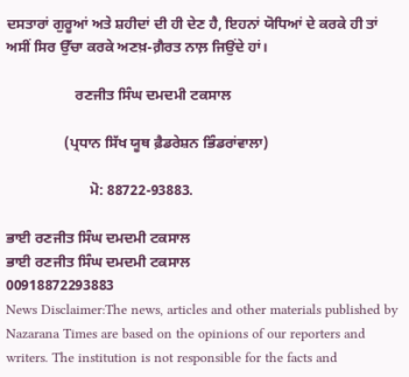ਦਸਤਾਰਾਂ ਗੁਰੂਆਂ ਅਤੇ ਸ਼ਹੀਦਾਂ ਦੀ ਹੀ ਦੇਣ ਹੈ, ਇਹਨਾਂ ਯੋਧਿਆਂ ਦੇ ਕਰਕੇ ਹੀ ਤਾਂ ਅਸੀਂ ਸਿਰ ਉੱਚਾ ਕਰਕੇ ਅਣਖ਼-ਗ਼ੈਰਤ ਨਾਲ਼ ਜਿਉਂਦੇ ਹਾਂ।

                   ਰਣਜੀਤ ਸਿੰਘ ਦਮਦਮੀ ਟਕਸਾਲ

                (ਪ੍ਰਧਾਨ ਸਿੱਖ ਯੂਥ ਫ਼ੈਡਰੇਸ਼ਨ ਭਿੰਡਰਾਂਵਾਲਾ)

                       ਮੋ: 88722-93883.

ਭਾਈ ਰਣਜੀਤ ਸਿੰਘ ਦਮਦਮੀ ਟਕਸਾਲ
ਭਾਈ ਰਣਜੀਤ ਸਿੰਘ ਦਮਦਮੀ ਟਕਸਾਲ
00918872293883
News Disclaimer:The news, articles and other materials published by Nazarana Times are based on the opinions of our reporters and writers. The institution is not responsible for the facts and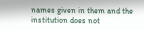names given in them and the institution does not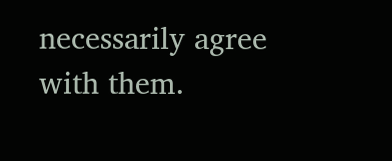necessarily agree with them.